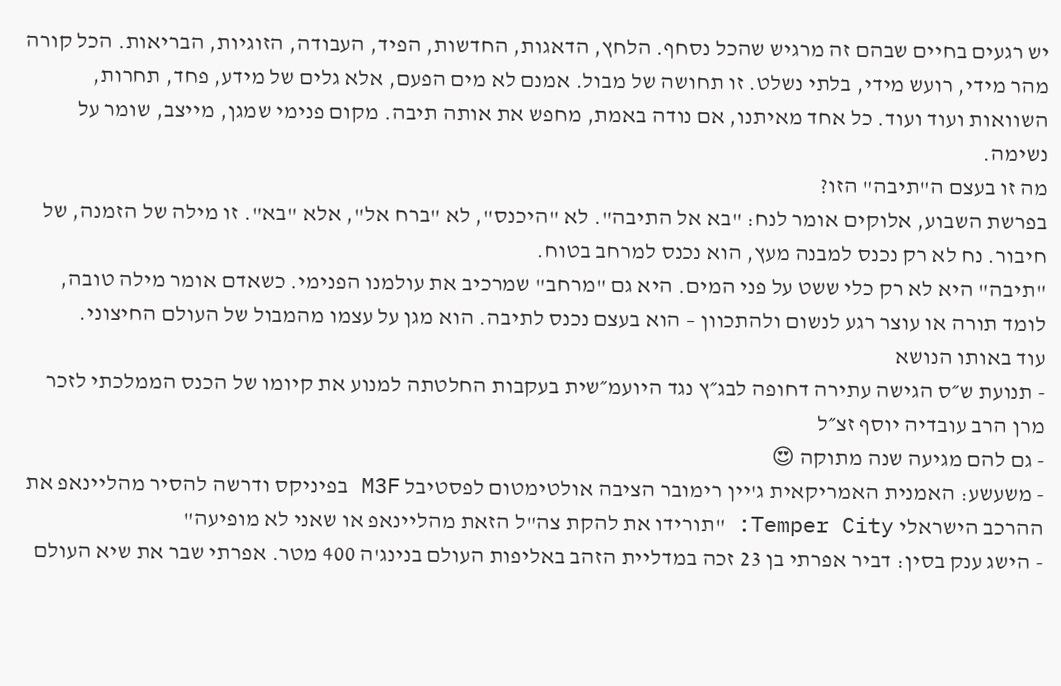יש רגעים בחיים שבהם זה מרגיש שהכל נסחף. הלחץ, הדאגות, החדשות, הפיד, העבודה, הזוגיות, הבריאות. הכל קורה מהר מידי, רועש מידי, בלתי נשלט. זו תחושה של מבול. אמנם לא מים הפעם, אלא גלים של מידע, פחד, תחרות, השוואות ועוד ועוד. כל אחד מאיתנו, אם נודה באמת, מחפש את אותה תיבה. מקום פנימי שמגן, מייצב, שומר על נשימה.
מה זו בעצם ה"תיבה" הזו?
בפרשת השבוע, אלוקים אומר לנח: "בא אל התיבה". לא "היכנס", לא "ברח אל", אלא "בא". זו מילה של הזמנה, של חיבור. נח לא רק נכנס למבנה מעץ, הוא נכנס למרחב בטוח.
"תיבה" היא לא רק כלי ששט על פני המים. היא גם "מרחב" שמרכיב את עולמנו הפנימי. כשאדם אומר מילה טובה, לומד תורה או עוצר רגע לנשום ולהתכוון – הוא בעצם נכנס לתיבה. הוא מגן על עצמו מהמבול של העולם החיצוני.
עוד באותו הנושא
- תנועת ש״ס הגישה עתירה דחופה לבג״ץ נגד היועמ״שית בעקבות החלטתה למנוע את קיומו של הכנס הממלכתי לזכר מרן הרב עובדיה יוסף זצ״ל
- גם להם מגיעה שנה מתוקה 😍
- משעשע: האמנית האמריקאית ג'יין רימובר הציבה אולטימטום לפסטיבל M3F בפיניקס ודרשה להסיר מהליינאפ את ההרכב הישראלי Temper City: "תורידו את להקת צה"ל הזאת מהליינאפ או שאני לא מופיעה"
- הישג ענק בסין: דביר אפרתי בן 23 זכה במדליית הזהב באליפות העולם בנינג'ה 400 מטר. אפרתי שבר את שיא העולם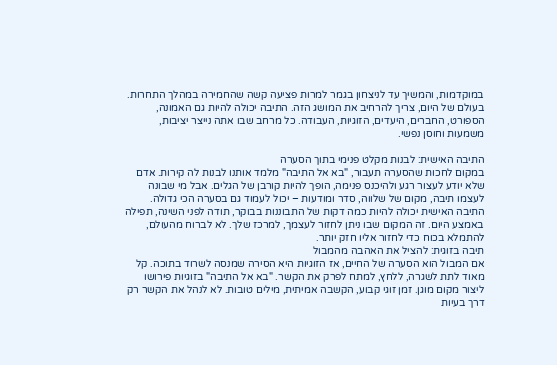במוקדמות, והמשיך עד לניצחון בגמר למרות פציעה קשה שהחמירה במהלך התחרות.
בעולם של היום, צריך להרחיב את המושג הזה. התיבה יכולה להיות גם האמונה, הספורט, החברים, היעדים, הזוגיות, העבודה. כל מרחב שבו אתה נייצר יציבות, משמעות וחוסן נפשי.

התיבה האישית: לבנות מקלט פנימי בתוך הסערה
במקום לחכות שהסערה תעבור, "בא אל התיבה" מלמד אותנו לבנות לה קירות. אדם שלא יודע לעצור רגע ולהיכנס פנימה, הופך להיות קורבן של הגלים. אבל מי שבונה לעצמו תיבה, מקום של שלווה, סדר ומודעות – יכול לעמוד גם בסערה הכי גדולה.
התיבה האישית יכולה להיות כמה דקות של התבוננות בבוקר, תודה לפני השינה, תפילה באמצע היום. זה המקום שבו ניתן לחזור לעצמך, למרכז שלך. לא לברוח מהעולם, להתמלא בכוח כדי לחזור אליו חזק יותר.
תיבה בזוגית: להציל את האהבה מהמבול
אם המבול הוא הסערה של החיים, אז הזוגיות היא הסירה שמנסה לשרוד בתוכה. קל מאוד לתת לשגרה, ללחץ, למתח לפרק את הקשר. "בא אל התיבה" בזוגיות פירושו ליצור מקום מוגן. זמן זוגי קבוע, הקשבה אמיתית, מילים טובות. לא לנהל את הקשר רק דרך בעיות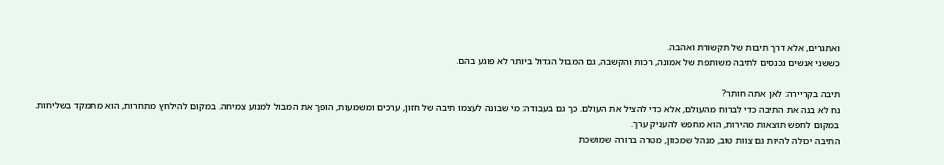ואתגרים, אלא דרך תיבות של תקשורת ואהבה.
כששני אנשים נכנסים לתיבה משותפת של אמונה, רכות והקשבה, גם המבול הגדול ביותר לא פוגע בהם.

תיבה בקריירה: לאן אתה חותר?
נח לא בנה את התיבה כדי לברוח מהעולם, אלא כדי להציל את העולם. כך גם בעבודה: מי שבונה לעצמו תיבה של חזון, ערכים ומשמעות, הופך את המבול למנוע צמיחה. במקום להילחץ מתחרות, הוא מתמקד בשליחות. במקום לחפש תוצאות מהירות, הוא מחפש להעניק ערך.
התיבה יכולה להיות גם צוות טוב, מנהל שמכוון, מטרה ברורה שמושכת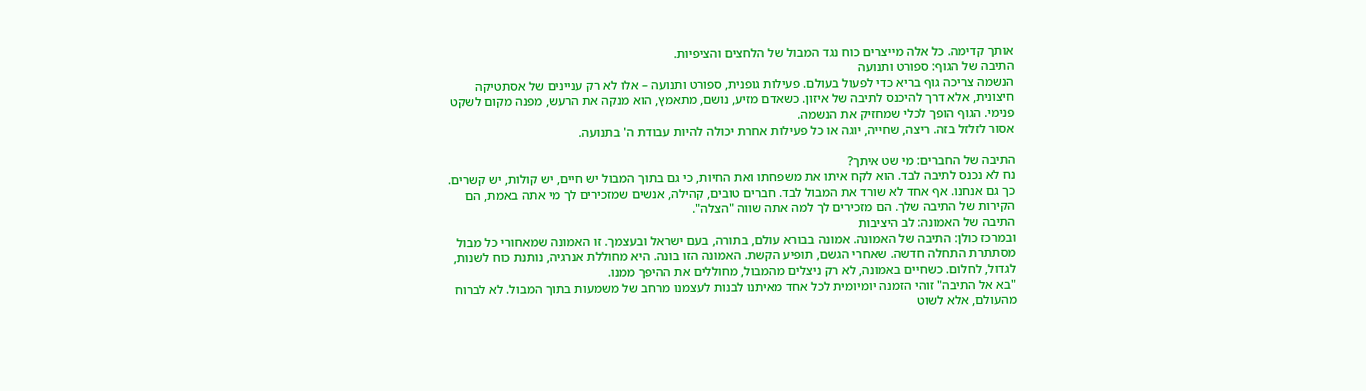אותך קדימה. כל אלה מייצרים כוח נגד המבול של הלחצים והציפיות.
התיבה של הגוף: ספורט ותנועה
הנשמה צריכה גוף בריא כדי לפעול בעולם. פעילות גופנית, ספורט ותנועה – אלו לא רק עניינים של אסתטיקה חיצונית, אלא דרך להיכנס לתיבה של איזון. כשאדם מזיע, נושם, מתאמץ, הוא מנקה את הרעש, מפנה מקום לשקט פנימי. הגוף הופך לכלי שמחזיק את הנשמה.
אסור לזלזל בזה. ריצה, שחייה, יוגה או כל פעילות אחרת יכולה להיות עבודת ה' בתנועה.

התיבה של החברים: מי שט איתך?
נח לא נכנס לתיבה לבד. הוא לקח איתו את משפחתו ואת החיות, כי גם בתוך המבול יש חיים, יש קולות, יש קשרים. כך גם אנחנו. אף אחד לא שורד את המבול לבד. חברים טובים, קהילה, אנשים שמזכירים לך מי אתה באמת, הם הקירות של התיבה שלך. הם מזכירים לך למה אתה שווה "הצלה".
התיבה של האמונה: לב היציבות
ובמרכז כולן: התיבה של האמונה. אמונה בבורא עולם, בתורה, בעם ישראל ובעצמך. זו האמונה שמאחורי כל מבול מסתתרת התחלה חדשה. שאחרי הגשם, תופיע הקשת. האמונה הזו בונה. היא מחוללת אנרגיה, נותנת כוח לשנות, לגדול, לחלום. כשחיים באמונה, לא רק ניצלים מהמבול, מחוללים את ההיפך ממנו.
"בא אל התיבה" זוהי הזמנה יומיומית לכל אחד מאיתנו לבנות לעצמנו מרחב של משמעות בתוך המבול. לא לברוח מהעולם, אלא לשוט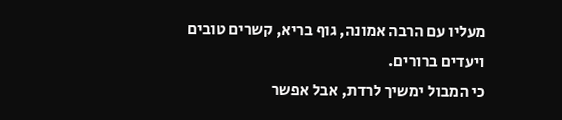מעליו עם הרבה אמונה, גוף בריא, קשרים טובים ויעדים ברורים.
כי המבול ימשיך לרדת, אבל אפשר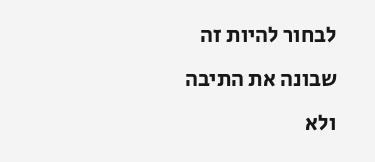לבחור להיות זה שבונה את התיבה ולא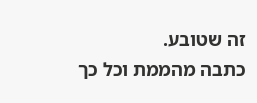זה שטובע.
כתבה מהממת וכל כך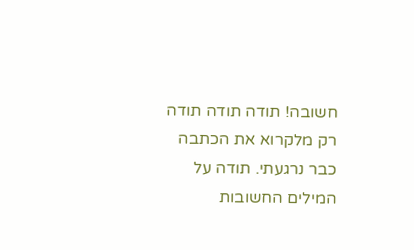חשובה! תודה תודה תודה
רק מלקרוא את הכתבה כבר נרגעתי. תודה על המילים החשובות